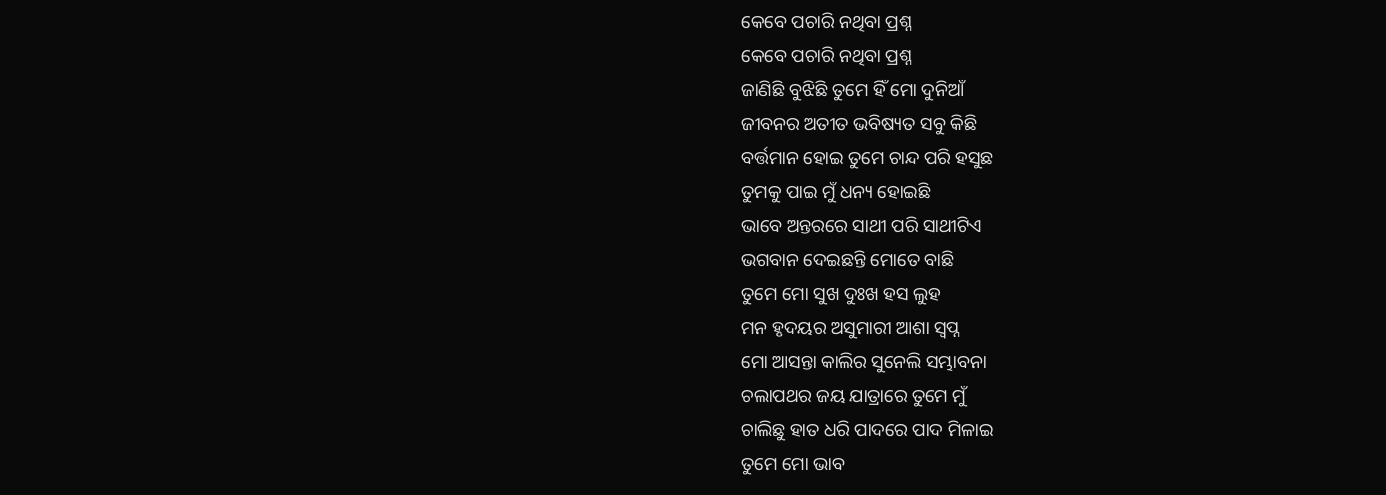କେବେ ପଚାରି ନଥିବା ପ୍ରଶ୍ନ
କେବେ ପଚାରି ନଥିବା ପ୍ରଶ୍ନ
ଜାଣିଛି ବୁଝିଛି ତୁମେ ହିଁ ମୋ ଦୁନିଆଁ
ଜୀବନର ଅତୀତ ଭବିଷ୍ୟତ ସବୁ କିଛି
ବର୍ତ୍ତମାନ ହୋଇ ତୁମେ ଚାନ୍ଦ ପରି ହସୁଛ
ତୁମକୁ ପାଇ ମୁଁ ଧନ୍ୟ ହୋଇଛି
ଭାବେ ଅନ୍ତରରେ ସାଥୀ ପରି ସାଥୀଟିଏ
ଭଗବାନ ଦେଇଛନ୍ତି ମୋତେ ବାଛି
ତୁମେ ମୋ ସୁଖ ଦୁଃଖ ହସ ଲୁହ
ମନ ହୃଦୟର ଅସୁମାରୀ ଆଶା ସ୍ବପ୍ନ
ମୋ ଆସନ୍ତା କାଲିର ସୁନେଲି ସମ୍ଭାବନା
ଚଲାପଥର ଜୟ ଯାତ୍ରାରେ ତୁମେ ମୁଁ
ଚାଲିଛୁ ହାତ ଧରି ପାଦରେ ପାଦ ମିଳାଇ
ତୁମେ ମୋ ଭାବ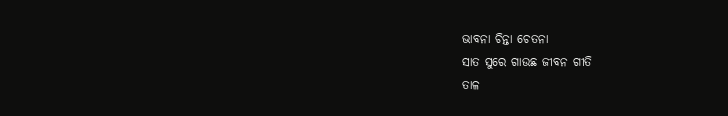ଭାବନା ଚିନ୍ତା ଚେତନା
ସାତ ସୁରେ ଗାଉଛ ଜୀବନ ଗୀତି
ତାଳ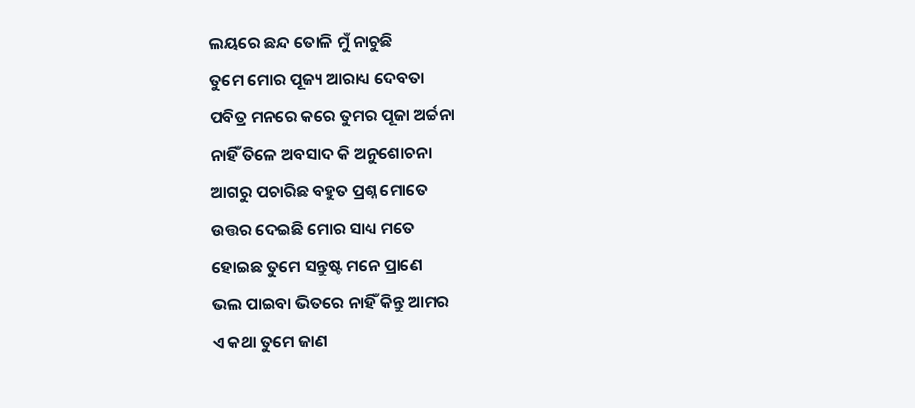ଲୟରେ ଛନ୍ଦ ତୋଳି ମୁଁ ନାଚୁଛି
ତୁମେ ମୋର ପୂଜ୍ୟ ଆରାଧ୍ୟ ଦେବତା
ପବିତ୍ର ମନରେ କରେ ତୁମର ପୂଜା ଅର୍ଚ୍ଚନା
ନାହିଁ ତିଳେ ଅବସାଦ କି ଅନୁଶୋଚନା
ଆଗରୁ ପଚାରିଛ ବହୁତ ପ୍ରଶ୍ନ ମୋତେ
ଉତ୍ତର ଦେଇଛି ମୋର ସାଧ୍ୟ ମତେ
ହୋଇଛ ତୁମେ ସନ୍ତୁଷ୍ଟ ମନେ ପ୍ରାଣେ
ଭଲ ପାଇବା ଭିତରେ ନାହିଁ କିନ୍ତୁ ଆମର
ଏ କଥା ତୁମେ ଜାଣ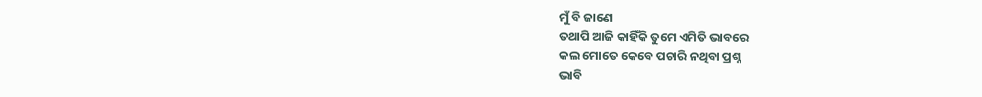ମୁଁ ବି ଜାଣେ
ତଥାପି ଆଜି କାହିଁକି ତୁମେ ଏମିତି ଭାବରେ
କଲ ମୋତେ କେବେ ପଚାରି ନଥିବା ପ୍ରଶ୍ନ
ଭାବି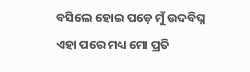ବସିଲେ ହୋଇ ପଡ଼େ ମୁଁ ଉଦବିଘ୍ନ
ଏହା ପରେ ମଧ୍ୟ ମୋ ପ୍ରତି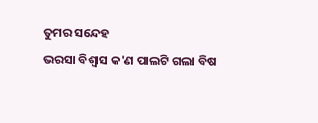ତୁମର ସନ୍ଦେହ
ଭରସା ବିଶ୍ବାସ କ'ଣ ପାଲଟି ଗଲା ବିଷ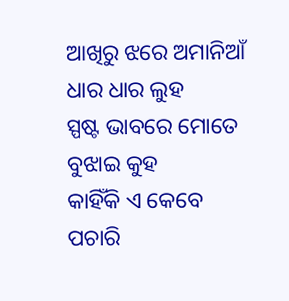ଆଖିରୁ ଝରେ ଅମାନିଆଁ ଧାର ଧାର ଲୁହ
ସ୍ପଷ୍ଟ ଭାବରେ ମୋତେ ବୁଝାଇ କୁହ
କାହିଁକି ଏ କେବେ ପଚାରି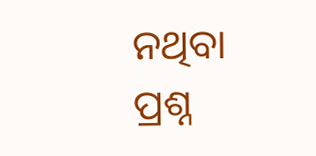ନଥିବା ପ୍ରଶ୍ନ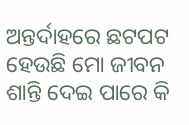ଅନ୍ତର୍ଦାହରେ ଛଟପଟ ହେଉଛି ମୋ ଜୀବନ
ଶାନ୍ତି ଦେଇ ପାରେ କି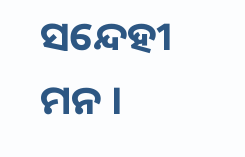ସନ୍ଦେହୀ ମନ ।